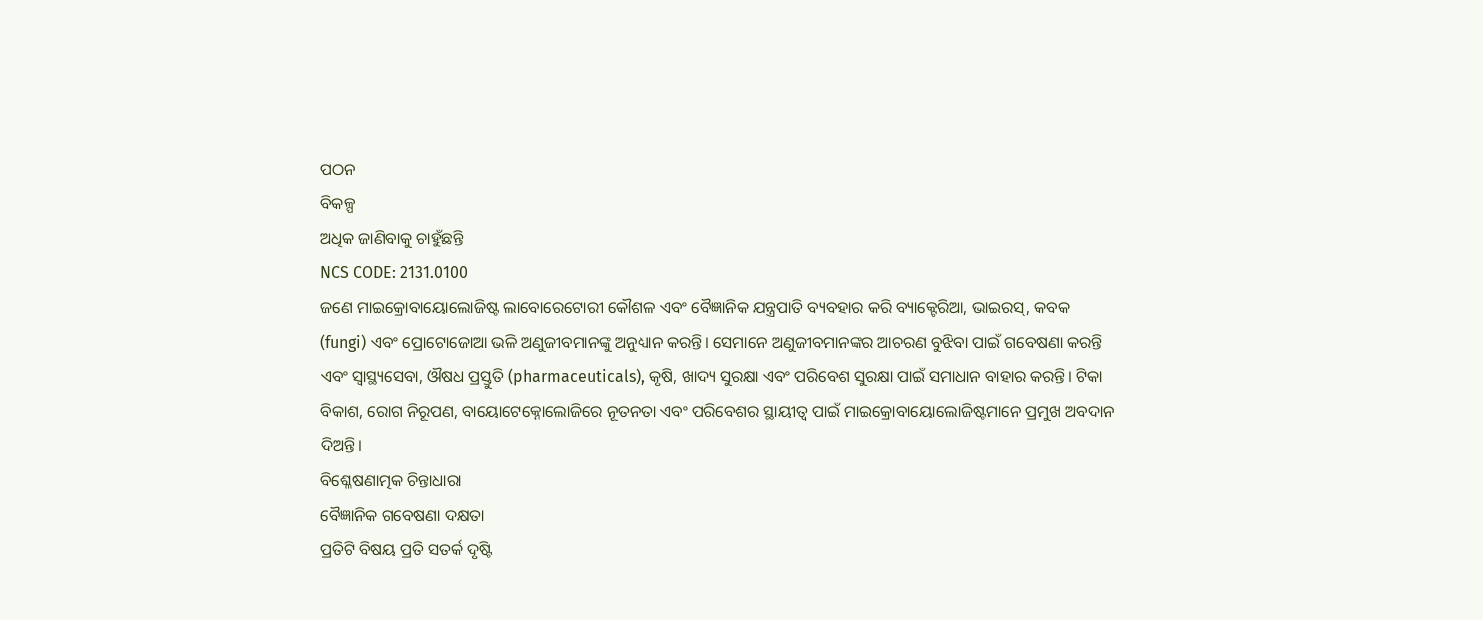ପଠନ
ବିକଳ୍ପ
ଅଧିକ ଜାଣିବାକୁ ଚାହୁଁଛନ୍ତି
NCS CODE: 2131.0100
ଜଣେ ମାଇକ୍ରୋବାୟୋଲୋଜିଷ୍ଟ ଲାବୋରେଟୋରୀ କୌଶଳ ଏବଂ ବୈଜ୍ଞାନିକ ଯନ୍ତ୍ରପାତି ବ୍ୟବହାର କରି ବ୍ୟାକ୍ଟେରିଆ, ଭାଇରସ୍, କବକ (fungi) ଏବଂ ପ୍ରୋଟୋଜୋଆ ଭଳି ଅଣୁଜୀବମାନଙ୍କୁ ଅନୁଧ୍ୟାନ କରନ୍ତି। ସେମାନେ ଅଣୁଜୀବମାନଙ୍କର ଆଚରଣ ବୁଝିବା ପାଇଁ ଗବେଷଣା କରନ୍ତି ଏବଂ ସ୍ୱାସ୍ଥ୍ୟସେବା, ଔଷଧ ପ୍ରସ୍ତୁତି (pharmaceuticals), କୃଷି, ଖାଦ୍ୟ ସୁରକ୍ଷା ଏବଂ ପରିବେଶ ସୁରକ୍ଷା ପାଇଁ ସମାଧାନ ବାହାର କରନ୍ତି। ଟିକା ବିକାଶ, ରୋଗ ନିରୂପଣ, ବାୟୋଟେକ୍ନୋଲୋଜିରେ ନୂତନତା ଏବଂ ପରିବେଶର ସ୍ଥାୟୀତ୍ୱ ପାଇଁ ମାଇକ୍ରୋବାୟୋଲୋଜିଷ୍ଟମାନେ ପ୍ରମୁଖ ଅବଦାନ ଦିଅନ୍ତି।
ବିଶ୍ଳେଷଣାତ୍ମକ ଚିନ୍ତାଧାରା
ବୈଜ୍ଞାନିକ ଗବେଷଣା ଦକ୍ଷତା
ପ୍ରତିଟି ବିଷୟ ପ୍ରତି ସତର୍କ ଦୃଷ୍ଟି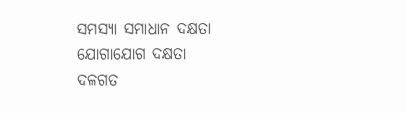ସମସ୍ୟା ସମାଧାନ ଦକ୍ଷତା
ଯୋଗାଯୋଗ ଦକ୍ଷତା
ଦଳଗତ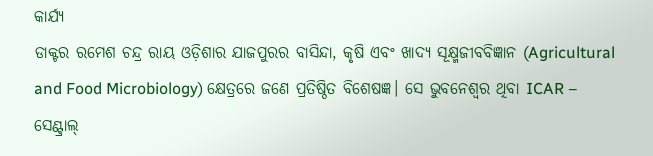କାର୍ଯ୍ୟ
ଡାକ୍ଟର ରମେଶ ଚନ୍ଦ୍ର ରାୟ ଓଡ଼ିଶାର ଯାଜପୁରର ବାସିନ୍ଦା, କୃଷି ଏବଂ ଖାଦ୍ୟ ସୂକ୍ଷ୍ମଜୀବବିଜ୍ଞାନ (Agricultural and Food Microbiology) କ୍ଷେତ୍ରରେ ଜଣେ ପ୍ରତିଷ୍ଠିତ ବିଶେଷଜ୍ଞ। ସେ ଭୁବନେଶ୍ୱର ଥିବା ICAR – ସେଣ୍ଟ୍ରାଲ୍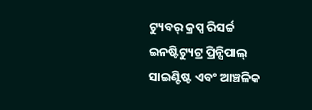ଟ୍ୟୁବର୍ କ୍ରପ୍ସ ରିସର୍ଚ୍ଚ ଇନଷ୍ଟିଟ୍ୟୁଟ୍ର ପ୍ରିନ୍ସିପାଲ୍ ସାଇଣ୍ଟିଷ୍ଟ ଏବଂ ଆଞ୍ଚଳିକ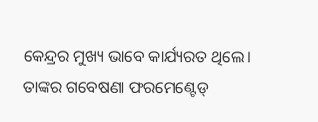କେନ୍ଦ୍ରର ମୁଖ୍ୟ ଭାବେ କାର୍ଯ୍ୟରତ ଥିଲେ। ତାଙ୍କର ଗବେଷଣା ଫରମେଣ୍ଟେଡ୍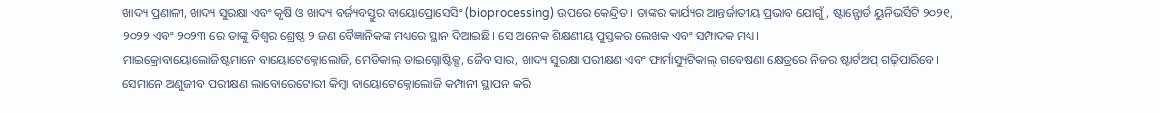ଖାଦ୍ୟ ପ୍ରଣାଳୀ, ଖାଦ୍ୟ ସୁରକ୍ଷା ଏବଂ କୃଷି ଓ ଖାଦ୍ୟ ବର୍ଜ୍ୟବସ୍ତୁର ବାୟୋପ୍ରୋସେସିଂ (bioprocessing) ଉପରେ କେନ୍ଦ୍ରିତ। ତାଙ୍କର କାର୍ଯ୍ୟର ଆନ୍ତର୍ଜାତୀୟ ପ୍ରଭାବ ଯୋଗୁଁ, ଷ୍ଟାନ୍ଫୋର୍ଡ ୟୁନିଭର୍ସିଟି ୨୦୨୧, ୨୦୨୨ ଏବଂ ୨୦୨୩ ରେ ତାଙ୍କୁ ବିଶ୍ୱର ଶ୍ରେଷ୍ଠ ୨ ଜଣ ବୈଜ୍ଞାନିକଙ୍କ ମଧ୍ୟରେ ସ୍ଥାନ ଦିଆଇଛି। ସେ ଅନେକ ଶିକ୍ଷଣୀୟ ପୁସ୍ତକର ଲେଖକ ଏବଂ ସମ୍ପାଦକ ମଧ୍ୟ।
ମାଇକ୍ରୋବାୟୋଲୋଜିଷ୍ଟମାନେ ବାୟୋଟେକ୍ନୋଲୋଜି, ମେଡିକାଲ୍ ଡାଇଗ୍ନୋଷ୍ଟିକ୍ସ, ଜୈବ ସାର, ଖାଦ୍ୟ ସୁରକ୍ଷା ପରୀକ୍ଷଣ ଏବଂ ଫାର୍ମାସ୍ୟୁଟିକାଲ୍ ଗବେଷଣା କ୍ଷେତ୍ରରେ ନିଜର ଷ୍ଟାର୍ଟଅପ୍ ଗଢ଼ିପାରିବେ। ସେମାନେ ଅଣୁଜୀବ ପରୀକ୍ଷଣ ଲାବୋରେଟୋରୀ କିମ୍ବା ବାୟୋଟେକ୍ନୋଲୋଜି କମ୍ପାନୀ ସ୍ଥାପନ କରି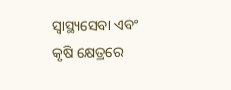ସ୍ୱାସ୍ଥ୍ୟସେବା ଏବଂ କୃଷି କ୍ଷେତ୍ରରେ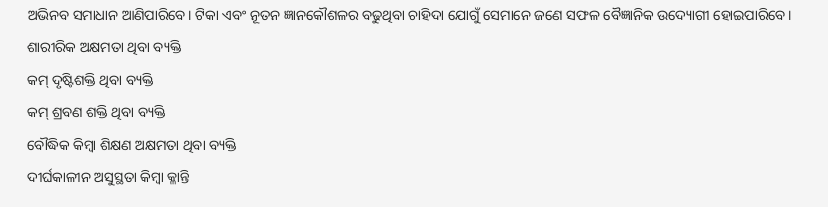ଅଭିନବ ସମାଧାନ ଆଣିପାରିବେ। ଟିକା ଏବଂ ନୂତନ ଜ୍ଞାନକୌଶଳର ବଢୁଥିବା ଚାହିଦା ଯୋଗୁଁ ସେମାନେ ଜଣେ ସଫଳ ବୈଜ୍ଞାନିକ ଉଦ୍ୟୋଗୀ ହୋଇପାରିବେ।
ଶାରୀରିକ ଅକ୍ଷମତା ଥିବା ବ୍ୟକ୍ତି
କମ୍ ଦୃଷ୍ଟିଶକ୍ତି ଥିବା ବ୍ୟକ୍ତି
କମ୍ ଶ୍ରବଣ ଶକ୍ତି ଥିବା ବ୍ୟକ୍ତି
ବୌଦ୍ଧିକ କିମ୍ବା ଶିକ୍ଷଣ ଅକ୍ଷମତା ଥିବା ବ୍ୟକ୍ତି
ଦୀର୍ଘକାଳୀନ ଅସୁସ୍ଥତା କିମ୍ବା କ୍ଳାନ୍ତି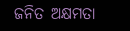ଜନିତ ଅକ୍ଷମତା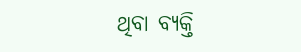ଥିବା ବ୍ୟକ୍ତି